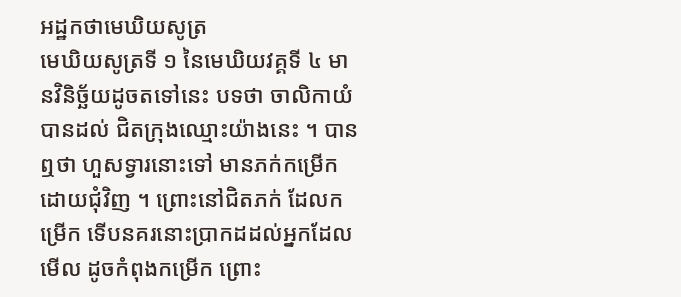អដ្ឋកថាមេឃិយសូត្រ
មេឃិយសូត្រទី ១ នៃមេឃិយវគ្គទី ៤ មានវិនិច្ឆ័យដូចតទៅនេះ បទថា ចាលិកាយំ បានដល់ ជិតក្រុងឈ្មោះយ៉ាងនេះ ។ បានឮថា ហួសទ្វារនោះទៅ មានភក់កម្រើកដោយជុំវិញ ។ ព្រោះនៅជិតភក់ ដែលកម្រើក ទើបនគរនោះប្រាកដដល់អ្នកដែលមើល ដូចកំពុងកម្រើក ព្រោះ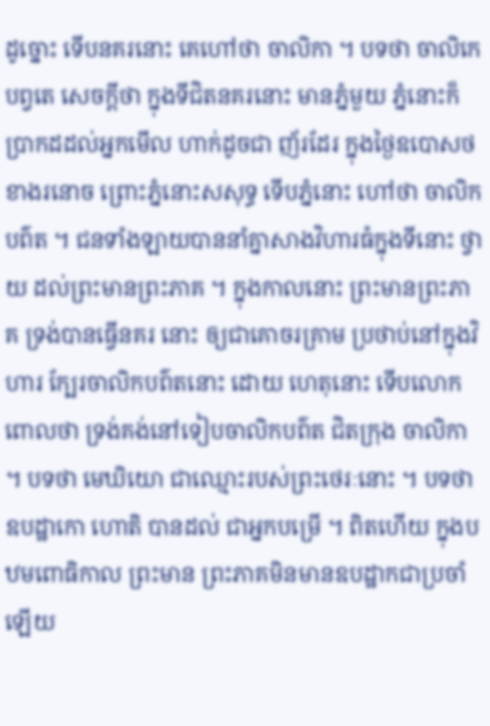ដូច្នោះ ទើបនគរនោះ គេហៅថា ចាលិកា ។ បទថា ចាលិកេ បព្វតេ សេចក្តីថា ក្នុងទីជិតនគរនោះ មានភ្នំមួយ ភ្នំនោះក៏ប្រាកដដល់អ្នកមើល ហាក់ដូចជា ញ័រដែរ ក្នុងថ្ងៃឧបោសថខាងរនោច ព្រោះភ្នំនោះសសុទ្ធ ទើបភ្នំនោះ ហៅថា ចាលិកបព៌ត ។ ជនទាំងឡាយបាននាំគ្នាសាងវិហារធំក្នុងទីនោះ ថ្វាយ ដល់ព្រះមានព្រះភាគ ។ ក្នុងកាលនោះ ព្រះមានព្រះភាគ ទ្រង់បានធ្វើនគរ នោះ ឲ្យជាគោចរគ្រាម ប្រថាប់នៅក្នុងវិហារ ក្បែរចាលិកបព៌តនោះ ដោយ ហេតុនោះ ទើបលោកពោលថា ទ្រង់គង់នៅទៀបចាលិកបព៌ត ជិតក្រុង ចាលិកា ។ បទថា មេឃិយោ ជាឈ្មោះរបស់ព្រះថេរៈនោះ ។ បទថា ឧបដ្ឋាកោ ហោតិ បានដល់ ជាអ្នកបម្រើ ។ ពិតហើយ ក្នុងបឋមពោធិកាល ព្រះមាន ព្រះភាគមិនមានឧបដ្ឋាកជាប្រចាំឡើយ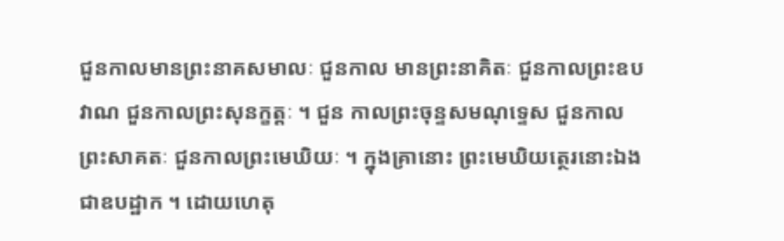ជួនកាលមានព្រះនាគសមាលៈ ជួនកាល មានព្រះនាគិតៈ ជួនកាលព្រះឧបវាណ ជួនកាលព្រះសុនក្ខត្តៈ ។ ជួន កាលព្រះចុន្ទសមណុទ្ទេស ជួនកាលព្រះសាគតៈ ជួនកាលព្រះមេឃិយៈ ។ ក្នុងគ្រានោះ ព្រះមេឃិយត្ថេរនោះឯងជាឧបដ្ឋាក ។ ដោយហេតុ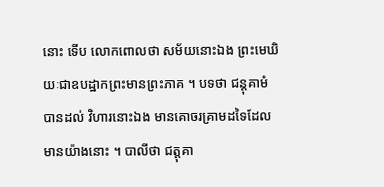នោះ ទើប លោកពោលថា សម័យនោះឯង ព្រះមេឃិយៈជាឧបដ្ឋាកព្រះមានព្រះភាគ ។ បទថា ជន្តុគាមំ បានដល់ វិហារនោះឯង មានគោចរគ្រាមដទៃដែល មានយ៉ាងនោះ ។ បាលីថា ជត្តុគា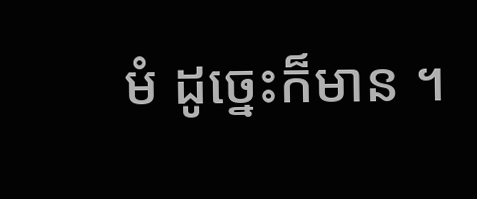មំ ដូច្នេះក៏មាន ។